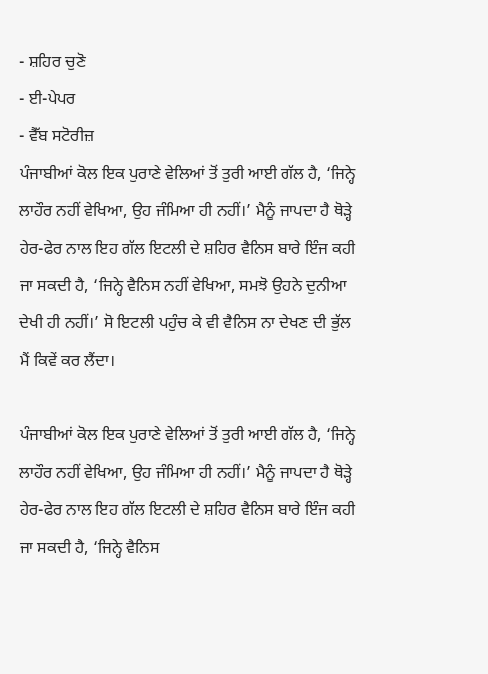- ਸ਼ਹਿਰ ਚੁਣੋ
- ਈ-ਪੇਪਰ
- ਵੈੱਬ ਸਟੋਰੀਜ਼
ਪੰਜਾਬੀਆਂ ਕੋਲ ਇਕ ਪੁਰਾਣੇ ਵੇਲਿਆਂ ਤੋਂ ਤੁਰੀ ਆਈ ਗੱਲ ਹੈ, ‘ਜਿਨ੍ਹੇ ਲਾਹੌਰ ਨਹੀਂ ਵੇਖਿਆ, ਉਹ ਜੰਮਿਆ ਹੀ ਨਹੀਂ।’ ਮੈਨੂੰ ਜਾਪਦਾ ਹੈ ਥੋੜ੍ਹੇ ਹੇਰ-ਫੇਰ ਨਾਲ ਇਹ ਗੱਲ ਇਟਲੀ ਦੇ ਸ਼ਹਿਰ ਵੈਨਿਸ ਬਾਰੇ ਇੰਜ ਕਹੀ ਜਾ ਸਕਦੀ ਹੈ, ‘ਜਿਨ੍ਹੇ ਵੈਨਿਸ ਨਹੀਂ ਵੇਖਿਆ, ਸਮਝੋ ਉਹਨੇ ਦੁਨੀਆ ਦੇਖੀ ਹੀ ਨਹੀਂ।’ ਸੋ ਇਟਲੀ ਪਹੁੰਚ ਕੇ ਵੀ ਵੈਨਿਸ ਨਾ ਦੇਖਣ ਦੀ ਭੁੱਲ ਮੈਂ ਕਿਵੇਂ ਕਰ ਲੈਂਦਾ।

ਪੰਜਾਬੀਆਂ ਕੋਲ ਇਕ ਪੁਰਾਣੇ ਵੇਲਿਆਂ ਤੋਂ ਤੁਰੀ ਆਈ ਗੱਲ ਹੈ, ‘ਜਿਨ੍ਹੇ ਲਾਹੌਰ ਨਹੀਂ ਵੇਖਿਆ, ਉਹ ਜੰਮਿਆ ਹੀ ਨਹੀਂ।’ ਮੈਨੂੰ ਜਾਪਦਾ ਹੈ ਥੋੜ੍ਹੇ ਹੇਰ-ਫੇਰ ਨਾਲ ਇਹ ਗੱਲ ਇਟਲੀ ਦੇ ਸ਼ਹਿਰ ਵੈਨਿਸ ਬਾਰੇ ਇੰਜ ਕਹੀ ਜਾ ਸਕਦੀ ਹੈ, ‘ਜਿਨ੍ਹੇ ਵੈਨਿਸ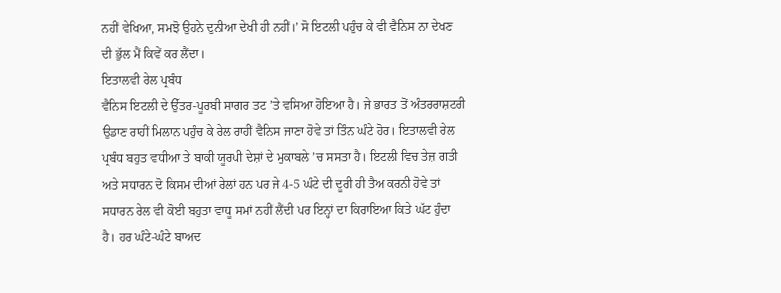ਨਹੀਂ ਵੇਖਿਆ, ਸਮਝੋ ਉਹਨੇ ਦੁਨੀਆ ਦੇਖੀ ਹੀ ਨਹੀਂ।’ ਸੋ ਇਟਲੀ ਪਹੁੰਚ ਕੇ ਵੀ ਵੈਨਿਸ ਨਾ ਦੇਖਣ ਦੀ ਭੁੱਲ ਮੈਂ ਕਿਵੇਂ ਕਰ ਲੈਂਦਾ।
ਇਤਾਲਵੀ ਰੇਲ ਪ੍ਰਬੰਧ
ਵੈਨਿਸ ਇਟਲੀ ਦੇ ਉੱਤਰ-ਪੂਰਬੀ ਸਾਗਰ ਤਟ ’ਤੇ ਵਸਿਆ ਹੋਇਆ ਹੈ। ਜੇ ਭਾਰਤ ਤੋਂ ਅੰਤਰਰਾਸ਼ਟਰੀ ਉਡਾਣ ਰਾਹੀਂ ਮਿਲਾਨ ਪਹੁੰਚ ਕੇ ਰੇਲ ਰਾਹੀਂ ਵੈਨਿਸ ਜਾਣਾ ਹੋਵੇ ਤਾਂ ਤਿੰਨ ਘੰਟੇ ਹੋਰ। ਇਤਾਲਵੀ ਰੇਲ ਪ੍ਰਬੰਧ ਬਹੁਤ ਵਧੀਆ ਤੇ ਬਾਕੀ ਯੂਰਪੀ ਦੇਸ਼ਾਂ ਦੇ ਮੁਕਾਬਲੇ ’ਚ ਸਸਤਾ ਹੈ। ਇਟਲੀ ਵਿਚ ਤੇਜ਼ ਗਤੀ ਅਤੇ ਸਧਾਰਨ ਦੋ ਕਿਸਮ ਦੀਆਂ ਰੇਲਾਂ ਹਨ ਪਰ ਜੇ 4-5 ਘੰਟੇ ਦੀ ਦੂਰੀ ਹੀ ਤੈਅ ਕਰਨੀ ਹੋਵੇ ਤਾਂ ਸਧਾਰਨ ਰੇਲ ਵੀ ਕੋਈ ਬਹੁਤਾ ਵਾਧੂ ਸਮਾਂ ਨਹੀਂ ਲੈਂਦੀ ਪਰ ਇਨ੍ਹਾਂ ਦਾ ਕਿਰਾਇਆ ਕਿਤੇ ਘੱਟ ਹੁੰਦਾ ਹੈ। ਹਰ ਘੰਟੇ-ਘੰਟੇ ਬਾਅਦ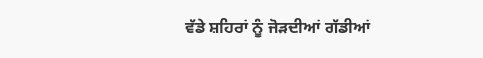ਵੱਡੇ ਸ਼ਹਿਰਾਂ ਨੂੰ ਜੋੜਦੀਆਂ ਗੱਡੀਆਂ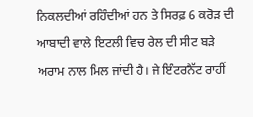ਨਿਕਲਦੀਆਂ ਰਹਿੰਦੀਆਂ ਹਨ ਤੇ ਸਿਰਫ਼ 6 ਕਰੋੜ ਦੀ ਆਬਾਦੀ ਵਾਲੇ ਇਟਲੀ ਵਿਚ ਰੇਲ ਦੀ ਸੀਟ ਬੜੇ ਅਰਾਮ ਨਾਲ ਮਿਲ ਜਾਂਦੀ ਹੈ। ਜੇ ਇੰਟਰਨੈੱਟ ਰਾਹੀਂ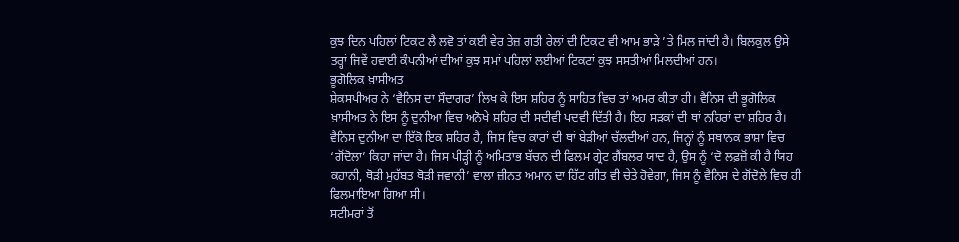ਕੁਝ ਦਿਨ ਪਹਿਲਾਂ ਟਿਕਟ ਲੈ ਲਵੋ ਤਾਂ ਕਈ ਵੇਰ ਤੇਜ਼ ਗਤੀ ਰੇਲਾਂ ਦੀ ਟਿਕਟ ਵੀ ਆਮ ਭਾੜੇ ’ਤੇ ਮਿਲ ਜਾਂਦੀ ਹੈ। ਬਿਲਕੁਲ ਉਸੇ ਤਰ੍ਹਾਂ ਜਿਵੇਂ ਹਵਾਈ ਕੰਪਨੀਆਂ ਦੀਆਂ ਕੁਝ ਸਮਾਂ ਪਹਿਲਾਂ ਲਈਆਂ ਟਿਕਟਾਂ ਕੁਝ ਸਸਤੀਆਂ ਮਿਲਦੀਆਂ ਹਨ।
ਭੂਗੋਲਿਕ ਖ਼ਾਸੀਅਤ
ਸ਼ੇਕਸਪੀਅਰ ਨੇ ‘ਵੈਨਿਸ ਦਾ ਸੌਦਾਗਰ’ ਲਿਖ ਕੇ ਇਸ ਸ਼ਹਿਰ ਨੂੰ ਸਾਹਿਤ ਵਿਚ ਤਾਂ ਅਮਰ ਕੀਤਾ ਹੀ। ਵੈਨਿਸ ਦੀ ਭੂਗੋਲਿਕ ਖ਼ਾਸੀਅਤ ਨੇ ਇਸ ਨੂੰ ਦੁਨੀਆ ਵਿਚ ਅਨੋਖੇ ਸ਼ਹਿਰ ਦੀ ਸਦੀਵੀ ਪਦਵੀ ਦਿੱਤੀ ਹੈ। ਇਹ ਸੜਕਾਂ ਦੀ ਥਾਂ ਨਹਿਰਾਂ ਦਾ ਸ਼ਹਿਰ ਹੈ। ਵੈਨਿਸ ਦੁਨੀਆ ਦਾ ਇੱਕੋ ਇਕ ਸ਼ਹਿਰ ਹੈ, ਜਿਸ ਵਿਚ ਕਾਰਾਂ ਦੀ ਥਾਂ ਬੇੜੀਆਂ ਚੱਲਦੀਆਂ ਹਨ, ਜਿਨ੍ਹਾਂ ਨੂੰ ਸਥਾਨਕ ਭਾਸ਼ਾ ਵਿਚ ‘ਗੋਂਦੋਲਾ’ ਕਿਹਾ ਜਾਂਦਾ ਹੈ। ਜਿਸ ਪੀੜ੍ਹੀ ਨੂੰ ਅਮਿਤਾਭ ਬੱਚਨ ਦੀ ਫਿਲਮ ਗ੍ਰੇਟ ਗੈਂਬਲਰ ਯਾਦ ਹੈ, ਉਸ ਨੂੰ ‘ਦੋ ਲਫ਼ਜ਼ੋਂ ਕੀ ਹੈ ਯਿਹ ਕਹਾਨੀ, ਥੋੜੀ ਮੁਹੱਬਤ ਥੋੜੀ ਜਵਾਨੀ’ ਵਾਲਾ ਜ਼ੀਨਤ ਅਮਾਨ ਦਾ ਹਿੱਟ ਗੀਤ ਵੀ ਚੇਤੇ ਹੋਵੇਗਾ, ਜਿਸ ਨੂੰ ਵੈਨਿਸ ਦੇ ਗੋਂਦੋਲੇ ਵਿਚ ਹੀ ਫਿਲਮਾਇਆ ਗਿਆ ਸੀ।
ਸਟੀਮਰਾਂ ਤੋਂ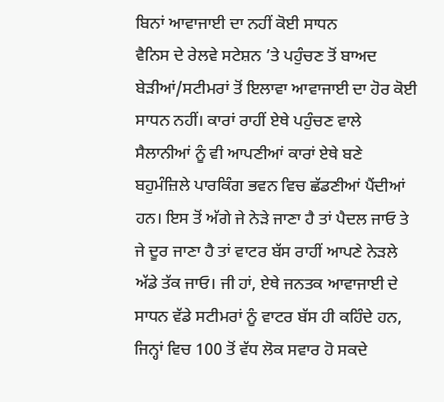ਬਿਨਾਂ ਆਵਾਜਾਈ ਦਾ ਨਹੀਂ ਕੋਈ ਸਾਧਨ
ਵੈਨਿਸ ਦੇ ਰੇਲਵੇ ਸਟੇਸ਼ਨ ’ਤੇ ਪਹੁੰਚਣ ਤੋਂ ਬਾਅਦ ਬੇੜੀਆਂ/ਸਟੀਮਰਾਂ ਤੋਂ ਇਲਾਵਾ ਆਵਾਜਾਈ ਦਾ ਹੋਰ ਕੋਈ ਸਾਧਨ ਨਹੀਂ। ਕਾਰਾਂ ਰਾਹੀਂ ਏਥੇ ਪਹੁੰਚਣ ਵਾਲੇ ਸੈਲਾਨੀਆਂ ਨੂੰ ਵੀ ਆਪਣੀਆਂ ਕਾਰਾਂ ਏਥੇ ਬਣੇ ਬਹੁਮੰਜ਼ਿਲੇ ਪਾਰਕਿੰਗ ਭਵਨ ਵਿਚ ਛੱਡਣੀਆਂ ਪੈਂਦੀਆਂ ਹਨ। ਇਸ ਤੋਂ ਅੱਗੇ ਜੇ ਨੇੜੇ ਜਾਣਾ ਹੈ ਤਾਂ ਪੈਦਲ ਜਾਓ ਤੇ ਜੇ ਦੂਰ ਜਾਣਾ ਹੈ ਤਾਂ ਵਾਟਰ ਬੱਸ ਰਾਹੀਂ ਆਪਣੇ ਨੇੜਲੇ ਅੱਡੇ ਤੱਕ ਜਾਓ। ਜੀ ਹਾਂ, ਏਥੇ ਜਨਤਕ ਆਵਾਜਾਈ ਦੇ ਸਾਧਨ ਵੱਡੇ ਸਟੀਮਰਾਂ ਨੂੰ ਵਾਟਰ ਬੱਸ ਹੀ ਕਹਿੰਦੇ ਹਨ, ਜਿਨ੍ਹਾਂ ਵਿਚ 100 ਤੋਂ ਵੱਧ ਲੋਕ ਸਵਾਰ ਹੋ ਸਕਦੇ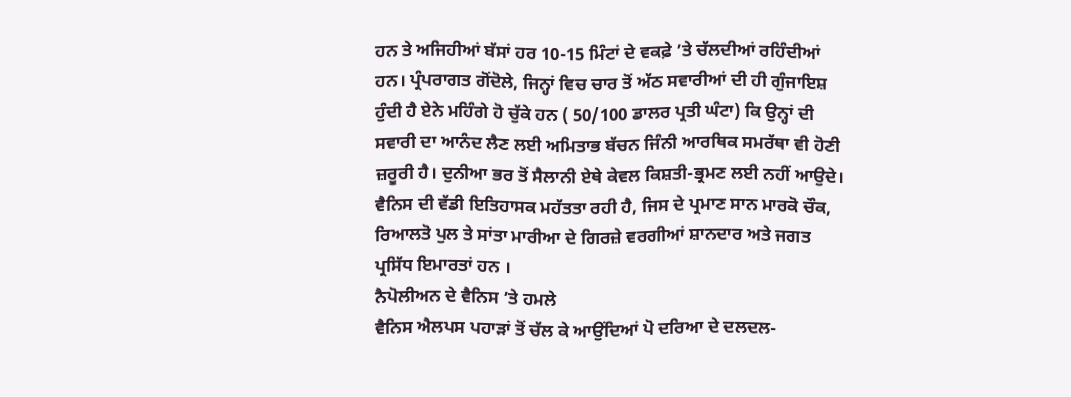ਹਨ ਤੇ ਅਜਿਹੀਆਂ ਬੱਸਾਂ ਹਰ 10-15 ਮਿੰਟਾਂ ਦੇ ਵਕਫ਼ੇ ’ਤੇ ਚੱਲਦੀਆਂ ਰਹਿੰਦੀਆਂ ਹਨ। ਪ੍ਰੰਪਰਾਗਤ ਗੋਂਦੋਲੇ, ਜਿਨ੍ਹਾਂ ਵਿਚ ਚਾਰ ਤੋਂ ਅੱਠ ਸਵਾਰੀਆਂ ਦੀ ਹੀ ਗੁੰਜਾਇਸ਼ ਹੁੰਦੀ ਹੈ ਏਨੇ ਮਹਿੰਗੇ ਹੋ ਚੁੱਕੇ ਹਨ ( 50/100 ਡਾਲਰ ਪ੍ਰਤੀ ਘੰਟਾ) ਕਿ ਉਨ੍ਹਾਂ ਦੀ ਸਵਾਰੀ ਦਾ ਆਨੰਦ ਲੈਣ ਲਈ ਅਮਿਤਾਭ ਬੱਚਨ ਜਿੰਨੀ ਆਰਥਿਕ ਸਮਰੱਥਾ ਵੀ ਹੋਣੀ ਜ਼ਰੂਰੀ ਹੈ। ਦੁਨੀਆ ਭਰ ਤੋਂ ਸੈਲਾਨੀ ਏਥੇ ਕੇਵਲ ਕਿਸ਼ਤੀ-ਭ੍ਰਮਣ ਲਈ ਨਹੀਂ ਆਉਦੇ। ਵੈਨਿਸ ਦੀ ਵੱਡੀ ਇਤਿਹਾਸਕ ਮਹੱਤਤਾ ਰਹੀ ਹੈ, ਜਿਸ ਦੇ ਪ੍ਰਮਾਣ ਸਾਨ ਮਾਰਕੋ ਚੌਕ, ਰਿਆਲਤੋ ਪੁਲ ਤੇ ਸਾਂਤਾ ਮਾਰੀਆ ਦੇ ਗਿਰਜ਼ੇ ਵਰਗੀਆਂ ਸ਼ਾਨਦਾਰ ਅਤੇ ਜਗਤ ਪ੍ਰਸਿੱਧ ਇਮਾਰਤਾਂ ਹਨ ।
ਨੈਪੋਲੀਅਨ ਦੇ ਵੈਨਿਸ ’ਤੇ ਹਮਲੇ
ਵੈਨਿਸ ਐਲਪਸ ਪਹਾੜਾਂ ਤੋਂ ਚੱਲ ਕੇ ਆਉਂਦਿਆਂ ਪੋ ਦਰਿਆ ਦੇ ਦਲਦਲ-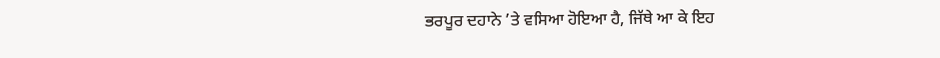ਭਰਪੂਰ ਦਹਾਨੇ ’ਤੇ ਵਸਿਆ ਹੋਇਆ ਹੈ, ਜਿੱਥੇ ਆ ਕੇ ਇਹ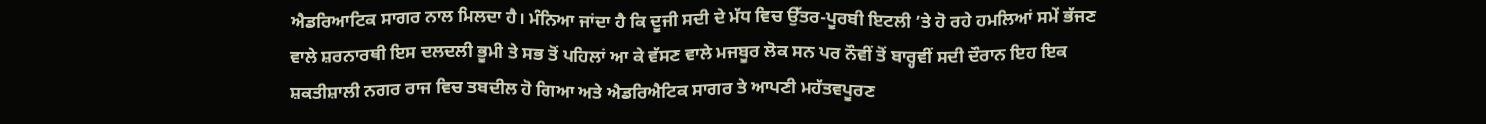ਐਡਰਿਆਟਿਕ ਸਾਗਰ ਨਾਲ ਮਿਲਦਾ ਹੈ। ਮੰਨਿਆ ਜਾਂਦਾ ਹੈ ਕਿ ਦੂਜੀ ਸਦੀ ਦੇ ਮੱਧ ਵਿਚ ਉੱਤਰ-ਪੂਰਬੀ ਇਟਲੀ ’ਤੇ ਹੋ ਰਹੇ ਹਮਲਿਆਂ ਸਮੇਂ ਭੱਜਣ ਵਾਲੇ ਸ਼ਰਨਾਰਥੀ ਇਸ ਦਲਦਲੀ ਭੂਮੀ ਤੇ ਸਭ ਤੋਂ ਪਹਿਲਾਂ ਆ ਕੇ ਵੱਸਣ ਵਾਲੇ ਮਜਬੂਰ ਲੋਕ ਸਨ ਪਰ ਨੌਵੀਂ ਤੋਂ ਬਾਰ੍ਹਵੀਂ ਸਦੀ ਦੌਰਾਨ ਇਹ ਇਕ ਸ਼ਕਤੀਸ਼ਾਲੀ ਨਗਰ ਰਾਜ ਵਿਚ ਤਬਦੀਲ ਹੋ ਗਿਆ ਅਤੇ ਐਡਰਿਐਟਿਕ ਸਾਗਰ ਤੇ ਆਪਣੀ ਮਹੱਤਵਪੂਰਣ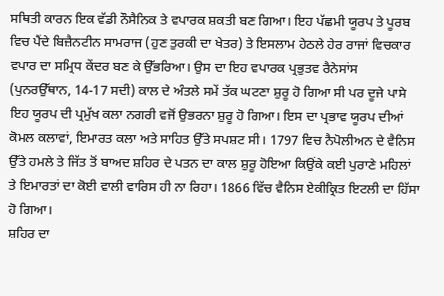ਸਥਿਤੀ ਕਾਰਨ ਇਕ ਵੱਡੀ ਨੌਸੈਨਿਕ ਤੇ ਵਪਾਰਕ ਸ਼ਕਤੀ ਬਣ ਗਿਆ। ਇਹ ਪੱਛਮੀ ਯੂਰਪ ਤੇ ਪੂਰਬ ਵਿਚ ਪੈਂਦੇ ਬਿਜ਼ੈਨਟੀਨ ਸਾਮਰਾਜ (ਹੁਣ ਤੁਰਕੀ ਦਾ ਖੇਤਰ) ਤੇ ਇਸਲਾਮ ਹੇਠਲੇ ਹੇਰ ਰਾਜਾਂ ਵਿਚਕਾਰ ਵਪਾਰ ਦਾ ਸਮ੍ਰਿਧ ਕੇਂਦਰ ਬਣ ਕੇ ਉੱਭਰਿਆ। ਉਸ ਦਾ ਇਹ ਵਪਾਰਕ ਪ੍ਰਭੁਤਵ ਰੈਨੇਸਾਂਸ (ਪੁਨਰਉੱਥਾਨ, 14-17 ਸਦੀ) ਕਾਲ ਦੇ ਅੰਤਲੇ ਸਮੇਂ ਤੱਕ ਘਟਣਾ ਸ਼ੁਰੂ ਹੋ ਗਿਆ ਸੀ ਪਰ ਦੂਜੇ ਪਾਸੇ ਇਹ ਯੂਰਪ ਦੀ ਪ੍ਰਮੁੱਖ ਕਲਾ ਨਗਰੀ ਵਜੋਂ ਉਭਰਨਾ ਸ਼ੁਰੂ ਹੋ ਗਿਆ। ਇਸ ਦਾ ਪ੍ਰਭਾਵ ਯੂਰਪ ਦੀਆਂ ਕੋਮਲ ਕਲਾਵਾਂ, ਇਮਾਰਤ ਕਲਾ ਅਤੇ ਸਾਹਿਤ ਉੱਤੇ ਸਪਸ਼ਟ ਸੀ। 1797 ਵਿਚ ਨੈਪੋਲੀਅਨ ਦੇ ਵੈਨਿਸ ਉੱਤੇ ਹਮਲੇ ਤੇ ਜਿੱਤ ਤੋਂ ਬਾਅਦ ਸ਼ਹਿਰ ਦੇ ਪਤਨ ਦਾ ਕਾਲ ਸ਼ੁਰੂ ਹੋਇਆ ਕਿਉਂਕੇ ਕਈ ਪੁਰਾਣੇ ਮਹਿਲਾਂ ਤੇ ਇਮਾਰਤਾਂ ਦਾ ਕੋਈ ਵਾਲੀ ਵਾਰਿਸ ਹੀ ਨਾ ਰਿਹਾ। 1866 ਵਿੱਚ ਵੈਨਿਸ ਏਕੀਕ੍ਰਿਤ ਇਟਲੀ ਦਾ ਹਿੱਸਾ ਹੋ ਗਿਆ।
ਸ਼ਹਿਰ ਦਾ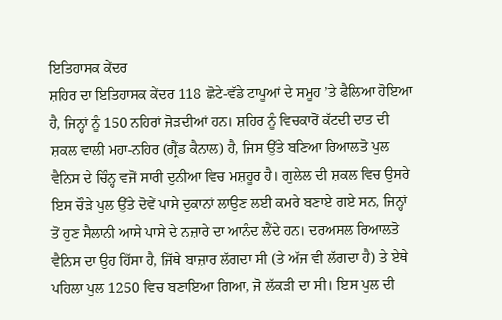ਇਤਿਹਾਸਕ ਕੇਂਦਰ
ਸ਼ਹਿਰ ਦਾ ਇਤਿਹਾਸਕ ਕੇਂਦਰ 118 ਛੋਟੇ-ਵੱਡੇ ਟਾਪੂਆਂ ਦੇ ਸਮੂਹ ’ਤੇ ਫੈਲਿਆ ਹੋਇਆ ਹੈ, ਜਿਨ੍ਹਾਂ ਨੂੰ 150 ਨਹਿਰਾਂ ਜੋੜਦੀਆਂ ਹਨ। ਸ਼ਹਿਰ ਨੂੰ ਵਿਚਕਾਰੋਂ ਕੱਟਦੀ ਦਾਤ ਦੀ ਸ਼ਕਲ ਵਾਲੀ ਮਹਾ-ਨਹਿਰ (ਗ੍ਰੈਂਡ ਕੈਨਾਲ) ਹੈ, ਜਿਸ ਉੱਤੇ ਬਣਿਆ ਰਿਆਲਤੋ ਪੁਲ ਵੈਨਿਸ ਦੇ ਚਿੰਨ੍ਹ ਵਜੋਂ ਸਾਰੀ ਦੁਨੀਆ ਵਿਚ ਮਸ਼ਹੂਰ ਹੈ। ਗੁਲੇਲ ਦੀ ਸ਼ਕਲ ਵਿਚ ਉਸਰੇ ਇਸ ਚੌੜੇ ਪੁਲ ਉੱਤੇ ਦੋਵੇਂ ਪਾਸੇ ਦੁਕਾਨਾਂ ਲਾਉਣ ਲਈ ਕਮਰੇ ਬਣਾਏ ਗਏ ਸਨ, ਜਿਨ੍ਹਾਂ ਤੋਂ ਹੁਣ ਸੈਲਾਨੀ ਆਸੇ ਪਾਸੇ ਦੇ ਨਜ਼ਾਰੇ ਦਾ ਆਨੰਦ ਲੈਂਦੇ ਹਨ। ਦਰਅਸਲ ਰਿਆਲਤੋ ਵੈਨਿਸ ਦਾ ਉਹ ਹਿੱਸਾ ਹੈ, ਜਿੱਥੇ ਬਾਜ਼ਾਰ ਲੱਗਦਾ ਸੀ (ਤੇ ਅੱਜ ਵੀ ਲੱਗਦਾ ਹੈ) ਤੇ ਏਥੇ ਪਹਿਲਾ ਪੁਲ 1250 ਵਿਚ ਬਣਾਇਆ ਗਿਆ, ਜੋ ਲੱਕੜੀ ਦਾ ਸੀ। ਇਸ ਪੁਲ ਦੀ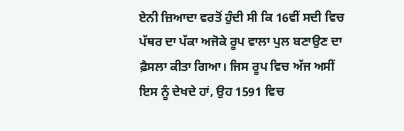ਏਨੀ ਜ਼ਿਆਦਾ ਵਰਤੋਂ ਹੁੰਦੀ ਸੀ ਕਿ 16ਵੀਂ ਸਦੀ ਵਿਚ ਪੱਥਰ ਦਾ ਪੱਕਾ ਅਜੋਕੇ ਰੂਪ ਵਾਲਾ ਪੁਲ ਬਣਾਉਣ ਦਾ ਫ਼ੈਸਲਾ ਕੀਤਾ ਗਿਆ। ਜਿਸ ਰੂਪ ਵਿਚ ਅੱਜ ਅਸੀਂ ਇਸ ਨੂੰ ਦੇਖਦੇ ਹਾਂ, ਉਹ 1591 ਵਿਚ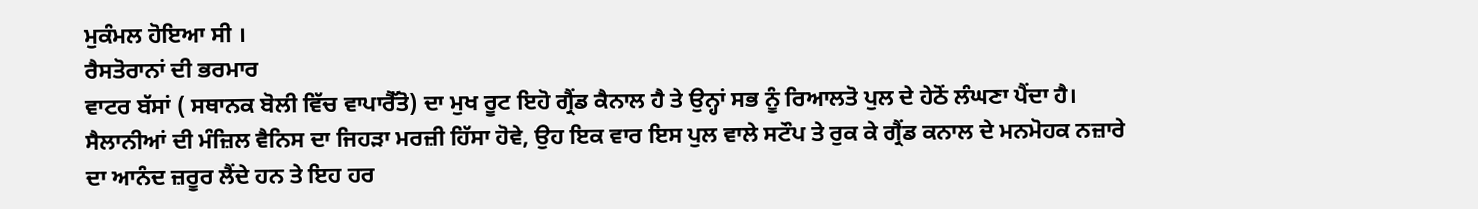ਮੁਕੰਮਲ ਹੋਇਆ ਸੀ ।
ਰੈਸਤੋਰਾਨਾਂ ਦੀ ਭਰਮਾਰ
ਵਾਟਰ ਬੱਸਾਂ ( ਸਥਾਨਕ ਬੋਲੀ ਵਿੱਚ ਵਾਪਾਰੈੱਤੋ) ਦਾ ਮੁਖ ਰੂਟ ਇਹੋ ਗ੍ਰੈਂਡ ਕੈਨਾਲ ਹੈ ਤੇ ਉਨ੍ਹਾਂ ਸਭ ਨੂੰ ਰਿਆਲਤੋ ਪੁਲ ਦੇ ਹੇਠੋਂ ਲੰਘਣਾ ਪੈਂਦਾ ਹੈ। ਸੈਲਾਨੀਆਂ ਦੀ ਮੰਜ਼ਿਲ ਵੈਨਿਸ ਦਾ ਜਿਹੜਾ ਮਰਜ਼ੀ ਹਿੱਸਾ ਹੋਵੇ, ਉਹ ਇਕ ਵਾਰ ਇਸ ਪੁਲ ਵਾਲੇ ਸਟੌਪ ਤੇ ਰੁਕ ਕੇ ਗ੍ਰੈਂਡ ਕਨਾਲ ਦੇ ਮਨਮੋਹਕ ਨਜ਼ਾਰੇ ਦਾ ਆਨੰਦ ਜ਼ਰੂਰ ਲੈਂਦੇ ਹਨ ਤੇ ਇਹ ਹਰ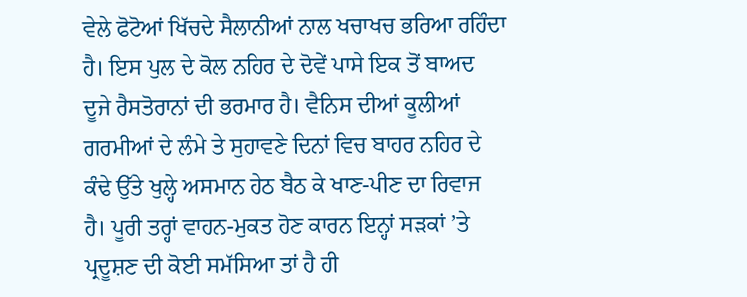ਵੇਲੇ ਫੋਟੋਆਂ ਖਿੱਚਦੇ ਸੈਲਾਨੀਆਂ ਨਾਲ ਖਚਾਖਚ ਭਰਿਆ ਰਹਿੰਦਾ ਹੈ। ਇਸ ਪੁਲ ਦੇ ਕੋਲ ਨਹਿਰ ਦੇ ਦੋਵੇਂ ਪਾਸੇ ਇਕ ਤੋਂ ਬਾਅਦ ਦੂਜੇ ਰੈਸਤੋਰਾਨਾਂ ਦੀ ਭਰਮਾਰ ਹੈ। ਵੈਨਿਸ ਦੀਆਂ ਕੂਲੀਆਂ ਗਰਮੀਆਂ ਦੇ ਲੰਮੇ ਤੇ ਸੁਹਾਵਣੇ ਦਿਨਾਂ ਵਿਚ ਬਾਹਰ ਨਹਿਰ ਦੇ ਕੰਢੇ ਉੱਤੇ ਖੁਲ੍ਹੇ ਅਸਮਾਨ ਹੇਠ ਬੈਠ ਕੇ ਖਾਣ-ਪੀਣ ਦਾ ਰਿਵਾਜ ਹੈ। ਪੂਰੀ ਤਰ੍ਹਾਂ ਵਾਹਨ-ਮੁਕਤ ਹੋਣ ਕਾਰਨ ਇਨ੍ਹਾਂ ਸੜਕਾਂ ’ਤੇ ਪ੍ਰਦੂਸ਼ਣ ਦੀ ਕੋਈ ਸਮੱਸਿਆ ਤਾਂ ਹੈ ਹੀ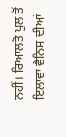ਨਹੀਂ। ਰਿਆਲਤੋ ਪੁਲ ਤੋਂ ਇਲਾਵਾ ਵੈਨਿਸ ਦੀਆਂ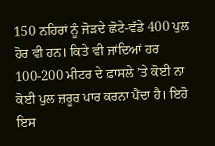150 ਨਹਿਰਾਂ ਨੂੰ ਜੋੜਦੇ ਛੋਟੇ-ਵੱਡੇ 400 ਪੁਲ ਹੋਰ ਵੀ ਹਨ। ਕਿਤੇ ਵੀ ਜਾਂਦਿਆਂ ਹਰ 100-200 ਮੀਟਰ ਦੇ ਫ਼ਾਸਲੇ ’ਤੇ ਕੋਈ ਨਾ ਕੋਈ ਪੁਲ ਜ਼ਰੂਰ ਪਾਰ ਕਰਨਾ ਪੈਂਦਾ ਹੈ। ਇਹੋ ਇਸ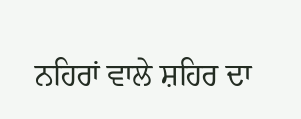ਨਹਿਰਾਂ ਵਾਲੇ ਸ਼ਹਿਰ ਦਾ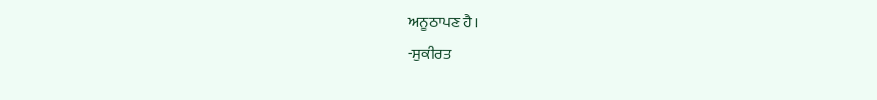ਅਨੂਠਾਪਣ ਹੈ।
-ਸੁਕੀਰਤ